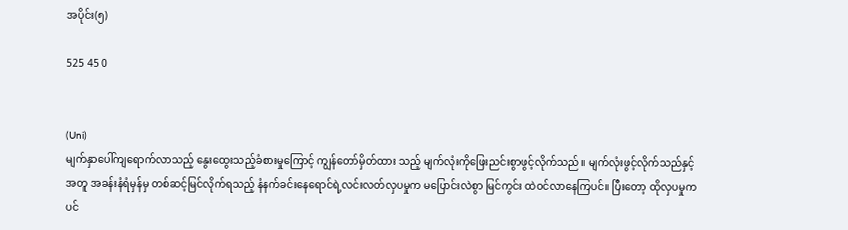အပိုင်း(၅)

525 45 0


(Uni)
မျက်နှာပေါ်ကျရောက်လာသည့် နွေးထွေးသည့်ခံစားမှုကြောင့် ကျွန်တော်မှိတ်ထား သည့် မျက်လုံးကိုဖြေးညင်းစွာဖွင့်လိုက်သည်။ မျက်လုံးဖွင့်လိုက်သည်နှင့်အတူ အခန်းနံရံမှန်မှ တစ်ဆင့်မြင်လိုက်ရသည့် နံနက်ခင်းနေရောင်ရဲ့လင်းလတ်လှပမှုက မပြောင်းလဲစွာ မြင်ကွင်း ထဲဝင်လာနေကြပင်။ ပြီးတော့ ထိုလှပမှုကပင်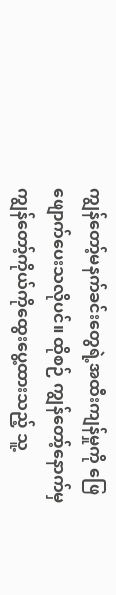ကျွန်တော့်မနက်ခင်းတွေရဲ့အထီးကျန်မှုကို ဖြေဖျောက်ပေးသလိုပင်။ ထိုစဉ် ကျွန်တော့်နောက်မှ ကျွန်တော့်ကိုယ်ကိုထွေးပွေ့ထားသည့် သူ့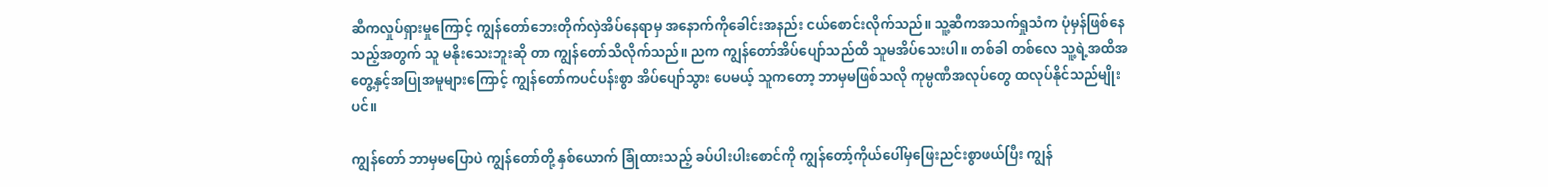ဆီကလှုပ်ရှားမှုကြောင့် ကျွန်တော်ဘေးတိုက်လှဲအိပ်နေရာမှ အနောက်ကိုခေါင်းအနည်း ငယ်စောင်းလိုက်သည်။ သူ့ဆီကအသက်ရှုသံက ပုံမှန်ဖြစ်နေသည့်အတွက် သူ မနိုးသေးဘူးဆို တာ ကျွန်တော်သိလိုက်သည်။ ညက ကျွန်တော်အိပ်ပျော်သည်ထိ သူမအိပ်သေးပါ။ တစ်ခါ တစ်လေ သူ့ရဲ့အထိအတွေ့နှင့်အပြုအမူများကြောင့် ကျွန်တော်ကပင်ပန်းစွာ အိပ်ပျော်သွား ပေမယ့် သူကတော့ ဘာမှမဖြစ်သလို ကုမ္ပဏီအလုပ်တွေ ထလုပ်နိုင်သည်မျိုးပင်။

ကျွန်တော် ဘာမှမပြောပဲ ကျွန်တော်တို့ နှစ်ယောက် ခြုံထားသည့် ခပ်ပါးပါးစောင်ကို ကျွန်တော့်ကိုယ်ပေါ်မှဖြေးညင်းစွာဖယ်ပြီး ကျွန်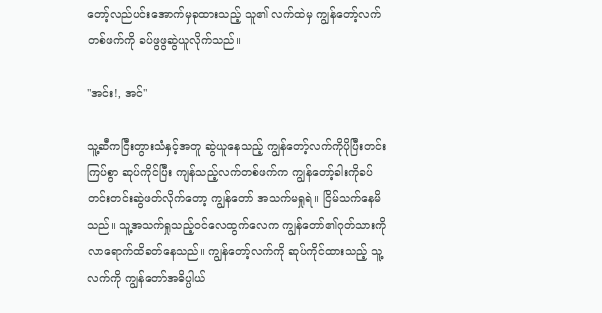တော့်လည်ပင်းအောက်မှခုထားသည့် သူ၏ လက်ထဲမှ ကျွန်တော့်လက်တစ်ဖက်ကို ခပ်ဖွဖွဆွဲယူလိုက်သည်။

"အင်း!, အင်"

သူ့ဆီကငြီးတွားသံနှင့်အတူ ဆွဲယူနေသည့် ကျွန်တော့်လက်ကိုပိုပြီးတင်းကြပ်စွာ ဆုပ်ကိုင်ပြီး ကျန်သည့်လက်တစ်ဖက်က ကျွန်တော့်ခါးကိုခပ်တင်းတင်းဆွဲဖတ်လိုက်တော့ ကျွန်တော် အသက်မရှုရဲ။ ငြိမ်သက်နေမိသည်။ သူ့အသက်ရှုသည့်ဝင်လေထွက်လေက ကျွန်တော်၏ဂုတ်သားကို လာရောက်ထိခတ်နေသည်။ ကျွန်တော့်လက်ကို ဆုပ်ကိုင်ထားသည့် သူ့လက်ကို ကျွန်တော်အဓိပ္ပါယ်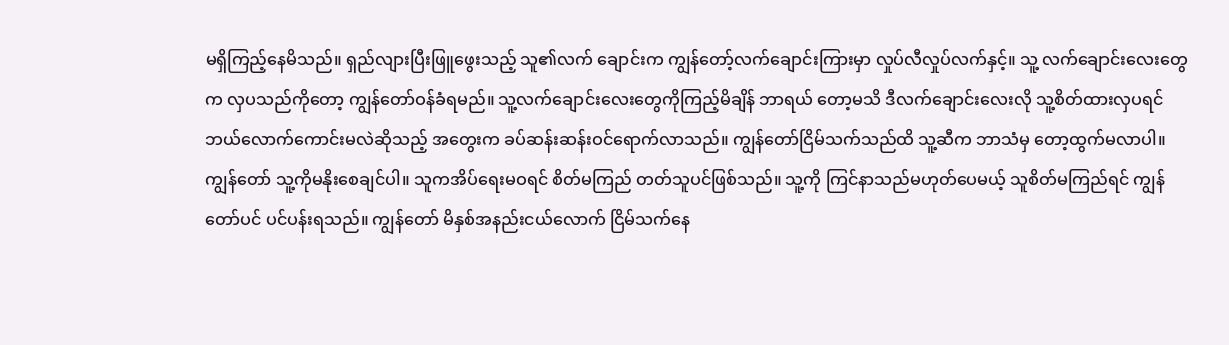မရှိကြည့်နေမိသည်။ ရှည်လျားပြီးဖြူဖွေးသည့် သူ၏လက် ချောင်းက ကျွန်တော့်လက်ချောင်းကြားမှာ လှုပ်လီလှုပ်လက်နှင့်။ သူ့ လက်ချောင်းလေးတွေက လှပသည်ကိုတော့ ကျွန်တော်ဝန်ခံရမည်။ သူ့လက်ချောင်းလေးတွေကိုကြည့်မိချိန် ဘာရယ် တော့မသိ ဒီလက်ချောင်းလေးလို သူ့စိတ်ထားလှပရင် ဘယ်လောက်ကောင်းမလဲဆိုသည့် အတွေးက ခပ်ဆန်းဆန်းဝင်ရောက်လာသည်။ ကျွန်တော်ငြိမ်သက်သည်ထိ သူ့ဆီက ဘာသံမှ တော့ထွက်မလာပါ။ ကျွန်တော် သူ့ကိုမနိုးစေချင်ပါ။ သူကအိပ်ရေးမဝရင် စိတ်မကြည် တတ်သူပင်ဖြစ်သည်။ သူ့ကို ကြင်နာသည်မဟုတ်ပေမယ့် သူစိတ်မကြည်ရင် ကျွန်တော်ပင် ပင်ပန်းရသည်။ ကျွန်တော် မိနှစ်အနည်းငယ်လောက် ငြိမ်သက်နေ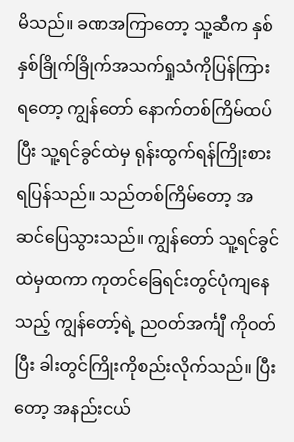မိသည်။ ခဏအကြာတော့ သူ့ဆီက နှစ်နှစ်ခြိုက်ခြိုက်အသက်ရှုသံကိုပြန်ကြားရတော့ ကျွန်တော် နောက်တစ်ကြိမ်ထပ်ပြီး သူ့ရင်ခွင်ထဲမှ ရုန်းထွက်ရန်ကြိုးစားရပြန်သည်။ သည်တစ်ကြိမ်တော့ အဆင်ပြေသွားသည်။ ကျွန်တော် သူ့ရင်ခွင်ထဲမှထကာ ကုတင်ခြေရင်းတွင်ပုံကျနေသည့် ကျွန်တော့်ရဲ့ ညဝတ်အင်္ကျီ ကိုဝတ်ပြီး ခါးတွင်ကြိုးကိုစည်းလိုက်သည်။ ပြီးတော့ အနည်းငယ်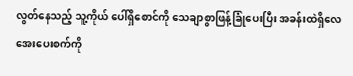လွတ်နေသည့် သူ့ကိုယ် ပေါ်ရှိစောင်ကို သေချာစွာဖြန့်ခြုံပေးပြီး အခန်းထဲရှိလေအေးပေးစက်ကို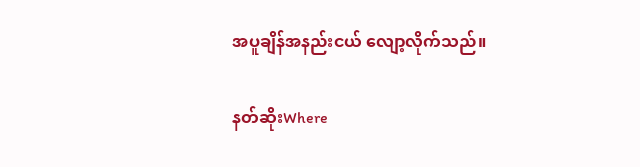အပူချိန်အနည်းငယ် လျော့လိုက်သည်။

နတ်ဆိုးWhere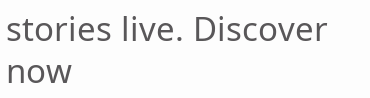stories live. Discover now